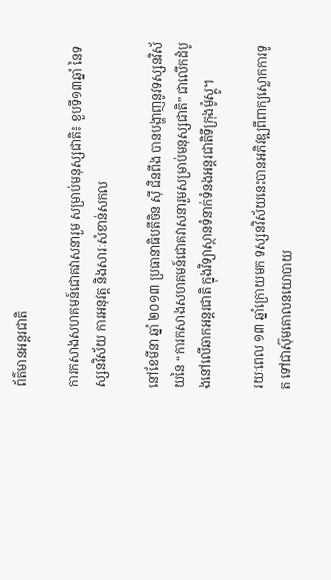ព័ត៌មានអន្តរជាតិ

ការកសាងសហគមន៍ជោគវាសនារួម សម្រាប់មនុស្សជាតិ៖ ខួបទី១៣ឆ្នាំ នៃទស្សនវិស័យ ការអនុវត្ត និងសារៈសំខាន់សកល

នៅខែមីនា ឆ្នាំ ២០១៣ ប្រធានាធិបតីចិន ស៊ី ជិនពីង បានបង្ហាញនូវទស្សនវិស័យនៃ “ការកសាងសហគមន៍ជោគវាសនារួមសម្រាប់មនុស្សជាតិ” ជាលើកដំបូងនៅលើឆាកអន្តរជាតិ ក្នុងវិទ្យាស្ថានទំនាក់ទំនងអន្តរជាតិទីក្រុងម៉ូស្គូ។

រយៈពេល ១៣ ឆ្នាំក្រោយមក ទស្សនវិស័យនេះបានអភិវឌ្ឍពីពាក្យស្លោកការទូត ទៅជាស៊ុមគោលនយោបាយ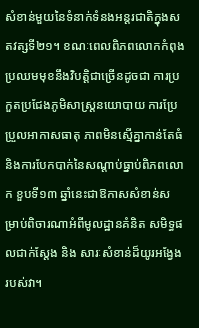សំខាន់មួយនៃទំនាក់ទំនងអន្តរជាតិក្នុងសតវត្សទី២១។ ខណៈពេលពិភពលោកកំពុងប្រឈមមុខនឹងវិបត្តិជាច្រើនដូចជា ការប្រកួតប្រជែងភូមិសាស្ត្រនយោបាយ ការប្រែប្រួលអាកាសធាតុ ភាពមិនស្មើគ្នាកាន់តែធំ និងការបែកបាក់នៃសណ្តាប់ធ្នាប់ពិភពលោក ខួបទី១៣ ឆ្នាំនេះជាឱកាសសំខាន់សម្រាប់ពិចារណាអំពីមូលដ្ឋានគំនិត សមិទ្ធផលជាក់ស្តែង និង សារៈសំខាន់ដ៏យូរអង្វែងរបស់វា។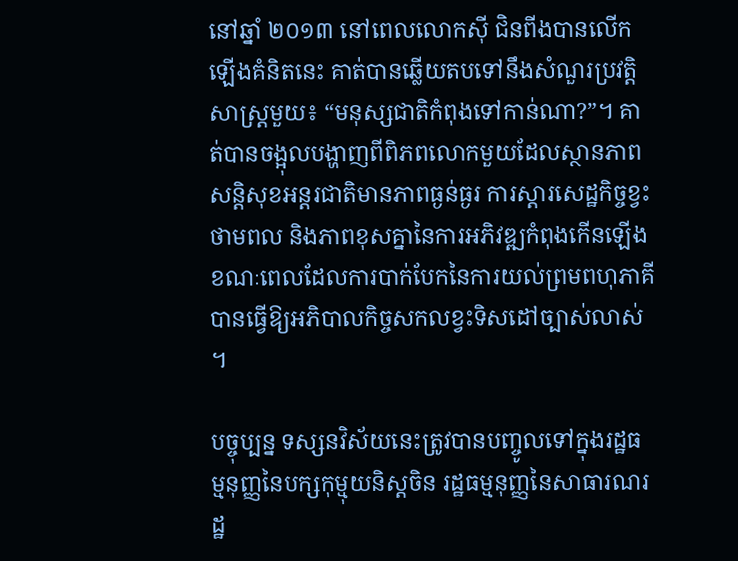នៅឆ្នាំ ២០១៣ នៅពេលលោកស៊ី ជិនពីងបានលើកឡើងគំនិតនេះ គាត់បានឆ្លើយតបទៅនឹងសំណួរប្រវត្តិសាស្ត្រមួយ៖ “មនុស្សជាតិកំពុងទៅកាន់ណា?”។ គាត់បានចង្អុលបង្ហាញពីពិភពលោកមួយដែលស្ថានភាពសន្តិសុខអន្តរជាតិមានភាពធ្ងន់ធ្ងរ ការស្ដារសេដ្ឋកិច្ចខ្វះថាមពល និងភាពខុសគ្នានៃការអភិវឌ្ឍកំពុងកើនឡើង ខណៈពេលដែលការបាក់បែកនៃការយល់ព្រមពហុភាគី បានធ្វើឱ្យអភិបាលកិច្ចសកលខ្វះទិសដៅច្បាស់លាស់។

បច្ចុប្បន្ន ទស្សនវិស័យនេះត្រូវបានបញ្ចូលទៅក្នុងរដ្ឋធម្មនុញ្ញនៃបក្សកុម្មុយនិស្តចិន រដ្ឋធម្មនុញ្ញនៃសាធារណរដ្ឋ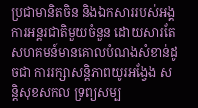ប្រជាមានិតចិន និងឯកសាររបស់អង្គការអន្តរជាតិមួយចំនួន ដោយសារតែសហគមន៍មានគោលបំណងសំខាន់ដូចជា ការរក្សាសន្តិភាពយូរអង្វែង សន្តិសុខសកល ទ្រព្យសម្ប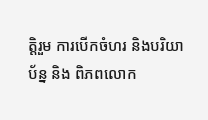ត្តិរួម ការបើកចំហរ និងបរិយាប័ន្ន និង ពិភពលោក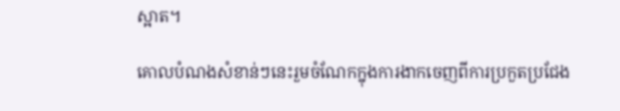ស្អាត។

គោលបំណងសំខាន់ៗនេះរួមចំណែកក្នុងការងាកចេញពីការប្រកួតប្រជែង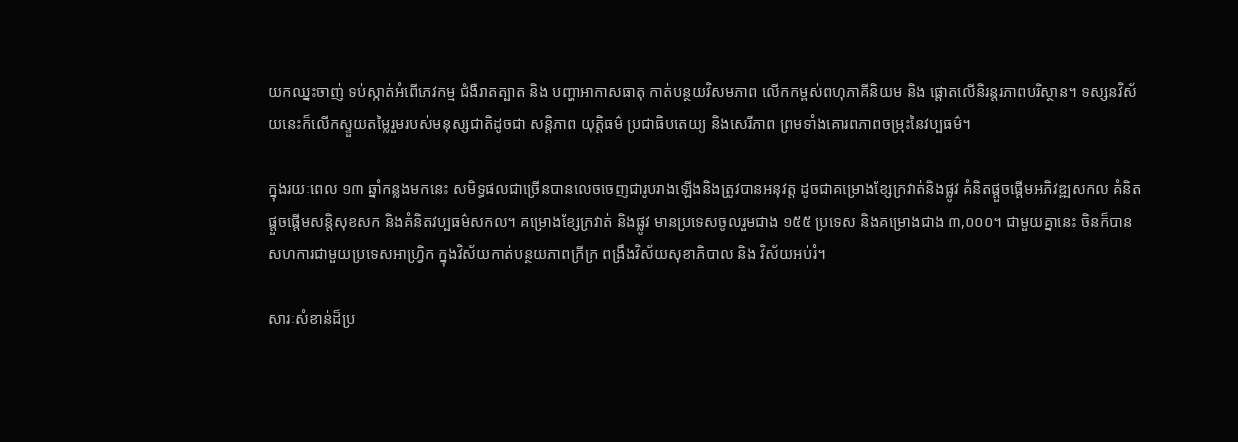យកឈ្នះចាញ់ ទប់ស្កាត់អំពើភេវកម្ម ជំងឺរាតត្បាត និង បញ្ហាអាកាសធាតុ កាត់បន្ថយវិសមភាព លើកកម្ពស់ពហុភាគីនិយម និង ផ្តោតលើនិរន្តរភាពបរិស្ថាន។ ទស្សនវិស័យនេះក៏លើកស្ទួយតម្លៃរួមរបស់មនុស្សជាតិដូចជា សន្តិភាព យុត្តិធម៌ ប្រជាធិបតេយ្យ និងសេរីភាព ព្រមទាំងគោរពភាពចម្រុះនៃវប្បធម៌។

ក្នុងរយៈពេល ១៣ ឆ្នាំកន្លងមកនេះ សមិទ្ធផលជាច្រើនបានលេចចេញជារូបរាងឡើងនិងត្រូវបានអនុវត្ត ដូចជាគម្រោងខ្សែក្រវាត់និងផ្លូវ គំនិតផ្តួចផ្តើមអភិវឌ្ឍសកល គំនិតផ្តួចផ្តើមសន្តិសុខសក និងគំនិតវប្បធម៌សកល។ គម្រោងខ្សែក្រវាត់ និងផ្លូវ មានប្រទេសចូលរួមជាង ១៥៥ ប្រទេស និងគម្រោងជាង ៣,០០០។ ជាមួយគ្នានេះ ចិនក៏បានសហការជាមួយប្រទេសអាហ្វ្រិក ក្នុងវិស័យកាត់បន្ថយភាពក្រីក្រ ពង្រឹងវិស័យសុខាភិបាល និង វិស័យអប់រំ។

សារៈសំខាន់ដ៏ប្រ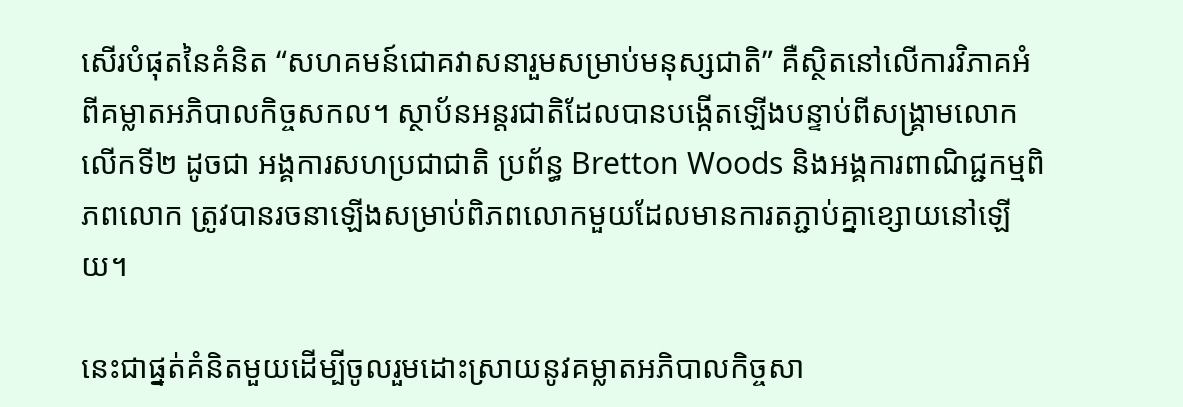សើរបំផុតនៃគំនិត “សហគមន៍ជោគវាសនារួមសម្រាប់មនុស្សជាតិ” គឺស្ថិតនៅលើការវិភាគអំពីគម្លាតអភិបាលកិច្ចសកល។ ស្ថាប័នអន្តរជាតិដែលបានបង្កើតឡើងបន្ទាប់ពីសង្គ្រាមលោកលើកទី២ ដូចជា អង្គការសហប្រជាជាតិ ប្រព័ន្ធ Bretton Woods និងអង្គការពាណិជ្ជកម្មពិភពលោក ត្រូវបានរចនាឡើងសម្រាប់ពិភពលោកមួយដែលមានការតភ្ជាប់គ្នាខ្សោយនៅឡើយ។

នេះជាផ្នត់គំនិតមួយដើម្បីចូលរួមដោះស្រាយនូវគម្លាតអភិបាលកិច្ចសា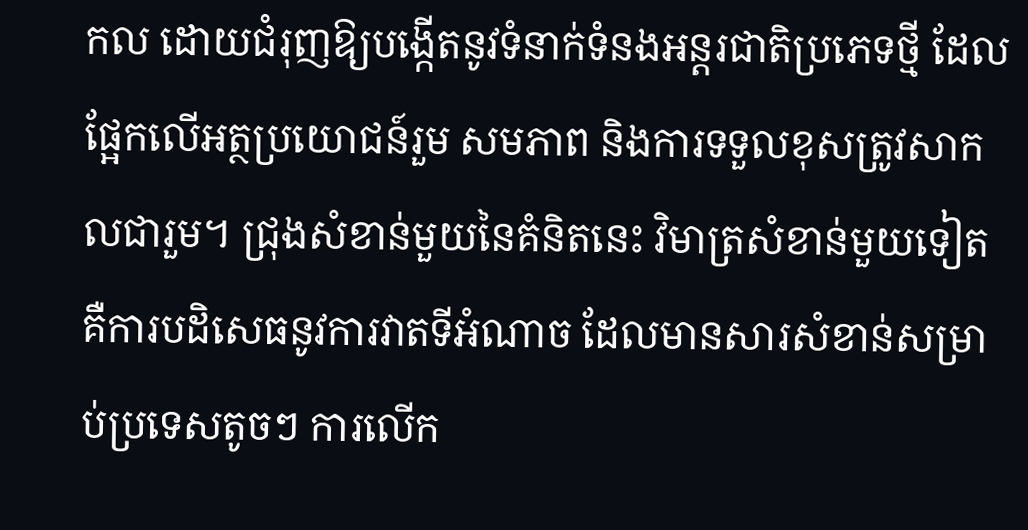កល ដោយជំរុញឱ្យបង្កើតនូវទំនាក់ទំនងអន្តរជាតិប្រភេទថ្មី ដែលផ្អែកលើអត្ថប្រយោជន៍រួម សមភាព និងការទទួលខុសត្រូវសាកលជារួម។ ជ្រុងសំខាន់មួយនៃគំនិតនេះ វិមាត្រសំខាន់មួយទៀតគឺការបដិសេធនូវការវាតទីអំណាច ដែលមានសារសំខាន់សម្រាប់ប្រទេសតូចៗ ការលើក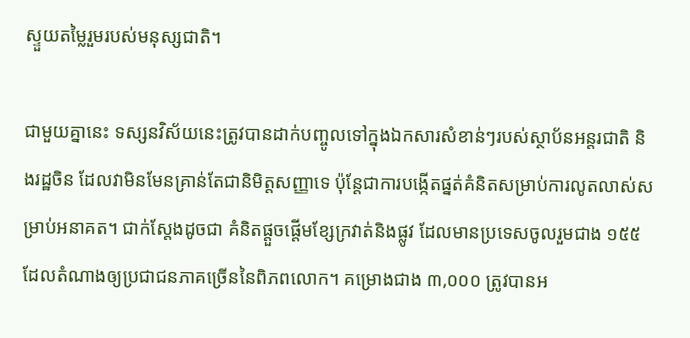ស្ទួយតម្លៃរួមរបស់មនុស្សជាតិ។

ជាមួយគ្នានេះ ទស្សនវិស័យនេះត្រូវបានដាក់បញ្ចូលទៅក្នុងឯកសារសំខាន់ៗរបស់ស្ថាប័នអន្តរជាតិ និងរដ្ឋចិន ដែលវាមិនមែនគ្រាន់តែជានិមិត្តសញ្ញាទេ ប៉ុន្តែជាការបង្កើតផ្នត់គំនិតសម្រាប់ការលូតលាស់សម្រាប់អនាគត។ ជាក់ស្តែងដូចជា គំនិតផ្តួចផ្តើមខ្សែក្រវាត់និងផ្លូវ ដែលមានប្រទេសចូលរួមជាង ១៥៥ ដែលតំណាងឲ្យប្រជាជនភាគច្រើននៃពិភពលោក។ គម្រោងជាង ៣,០០០ ត្រូវបានអ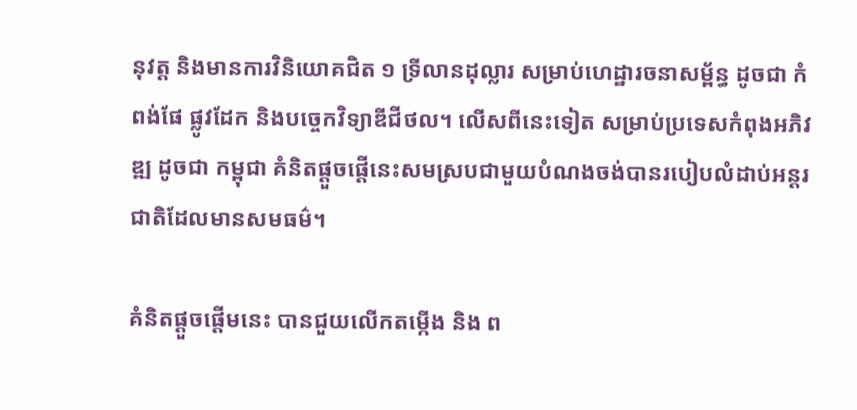នុវត្ត និងមានការវិនិយោគជិត ១ ទ្រីលានដុល្លារ សម្រាប់ហេដ្ឋារចនាសម្ព័ន្ធ ដូចជា កំពង់ផែ ផ្លូវដែក និងបច្ចេកវិទ្យាឌីជីថល។ លើសពីនេះទៀត សម្រាប់ប្រទេសកំពុងអភិវឌ្ឍ ដូចជា កម្ពុជា គំនិតផ្តួចផ្តើនេះសមស្របជាមួយបំណងចង់បានរបៀបលំដាប់អន្តរជាតិដែលមានសមធម៌។

គំនិតផ្តួចផ្តើមនេះ បានជួយលើកតម្កើង និង ព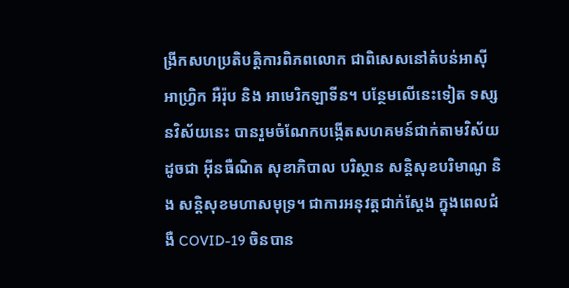ង្រីកសហប្រតិបត្តិការពិភពលោក ជាពិសេសនៅតំបន់អាស៊ី អាហ្វ្រិក អឺរ៉ុប និង អាមេរិកឡាទីន។ បន្ថែមលើនេះទៀត ទស្សនវិស័យនេះ បានរួមចំណែកបង្កើតសហគមន៍ជាក់តាមវិស័យដូចជា អ៊ីនធឺណិត សុខាភិបាល បរិស្ថាន សន្តិសុខបរិមាណូ និង សន្តិសុខមហាសមុទ្រ។ ជាការអនុវត្តជាក់ស្តែង ក្នុងពេលជំងឺ COVID-19 ចិនបាន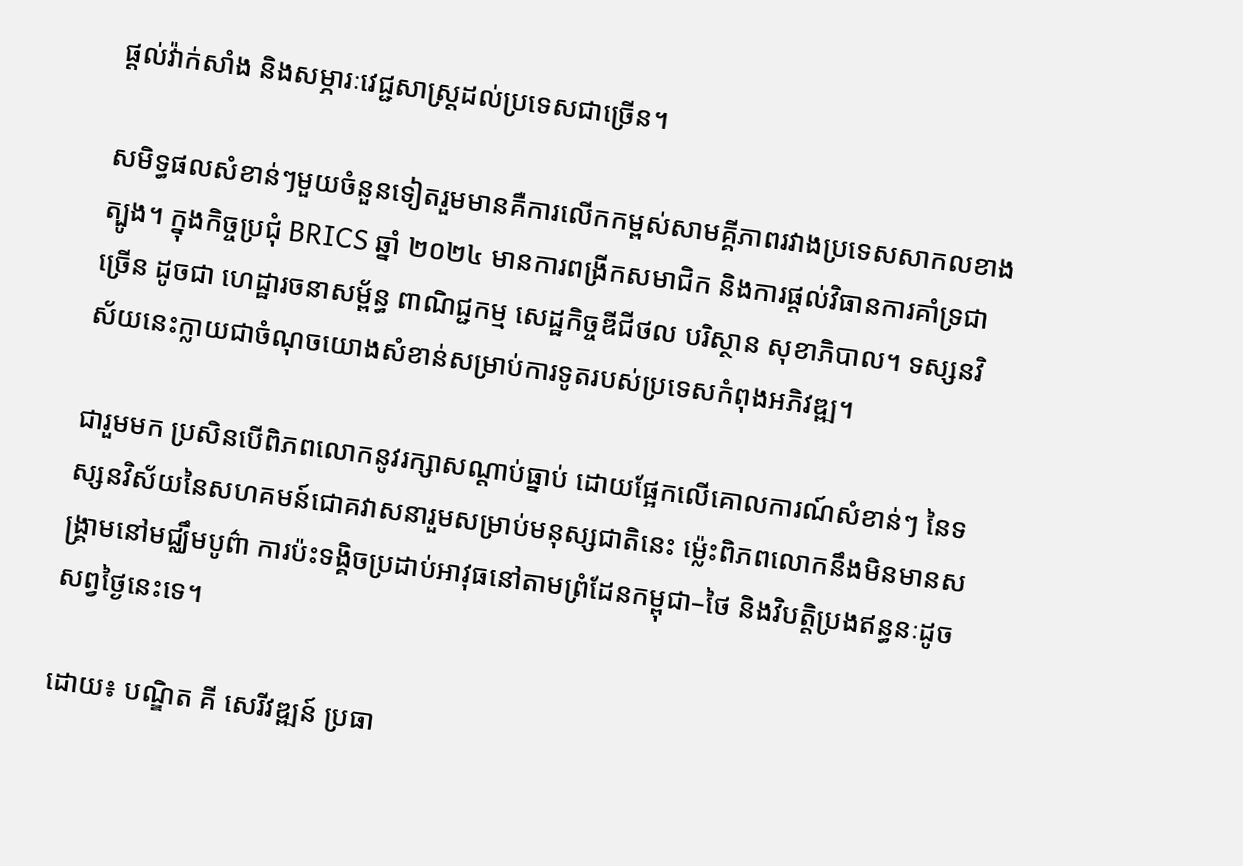ផ្តល់វ៉ាក់សាំង និងសម្ភារៈវេជ្ជសាស្ត្រដល់ប្រទេសជាច្រើន។

សមិទ្ធផលសំខាន់ៗមួយចំនួនទៀតរួមមានគឺការលើកកម្ពស់សាមគ្គីភាពរវាងប្រទេសសាកលខាងត្បូង។ ក្នុងកិច្ចប្រជុំ BRICS ឆ្នាំ ២០២៤ មានការពង្រីកសមាជិក និងការផ្តល់វិធានការគាំទ្រជាច្រើន ដូចជា ហេដ្ឋារចនាសម្ព័ន្ធ ពាណិជ្ជកម្ម សេដ្ឋកិច្ចឌីជីថល បរិស្ថាន សុខាភិបាល។ ទស្សនវិស័យនេះក្លាយជាចំណុចយោងសំខាន់សម្រាប់ការទូតរបស់ប្រទេសកំពុងអភិវឌ្ឍ។

ជារួមមក ប្រសិនបើពិភពលោកនូវរក្សាសណ្តាប់ធ្នាប់ ដោយផ្អែកលើគោលការណ៍សំខាន់ៗ នៃទស្សនវិស័យនៃសហគមន៍ជោគវាសនារួមសម្រាប់មនុស្សជាតិនេះ ម៉្លេះពិភពលោកនឹងមិនមានសង្គ្រាមនៅមជ្ឈឹមបូព៌ា ការប៉ះទង្គិចប្រដាប់អាវុធនៅតាមព្រំដែនកម្ពុជា–ថៃ និងវិបត្តិប្រងឥន្ធនៈដូចសព្វថ្ងៃនេះទេ។

ដោយ៖ បណ្ឌិត គី សេរីវឌ្ឍន៍ ប្រធា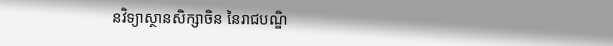នវិទ្យាស្ថានសិក្សាចិន នៃរាជបណ្ឌិ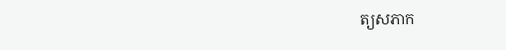ត្យសភាក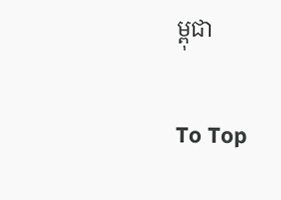ម្ពុជា

To Top